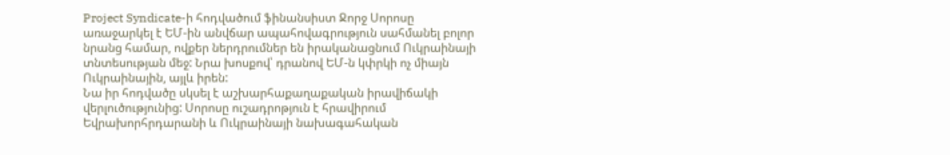Project Syndicate-ի հոդվածում ֆինանսիստ Ջորջ Սորոսը առաջարկել է ԵՄ-ին անվճար ապահովագրություն սահմանել բոլոր նրանց համար, ովքեր ներդրումներ են իրականացնում Ուկրաինայի տնտեսության մեջ: Նրա խոսքով՝ դրանով ԵՄ-ն կփրկի ոչ միայն Ուկրաինային, այլև իրեն:
Նա իր հոդվածը սկսել է աշխարհաքաղաքական իրավիճակի վերլուծությունից: Սորոսը ուշադրոթյուն է հրավիրում Եվրախորհրդարանի և Ուկրաինայի նախագահական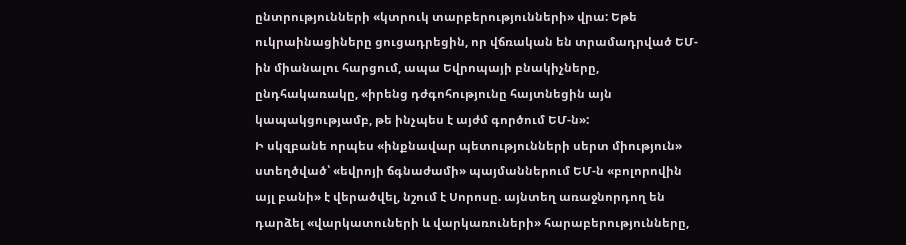ընտրությունների «կտրուկ տարբերությունների» վրա: Եթե ուկրաինացիները ցուցադրեցին, որ վճռական են տրամադրված ԵՄ-ին միանալու հարցում, ապա Եվրոպայի բնակիչները, ընդհակառակը, «իրենց դժգոհությունը հայտնեցին այն կապակցությամբ, թե ինչպես է այժմ գործում ԵՄ-ն»:
Ի սկզբանե որպես «ինքնավար պետությունների սերտ միություն» ստեղծված՝ «եվրոյի ճգնաժամի» պայմաններում ԵՄ-ն «բոլորովին այլ բանի» է վերածվել, նշում է Սորոսը. այնտեղ առաջնորդող են դարձել «վարկատուների և վարկառուների» հարաբերությունները,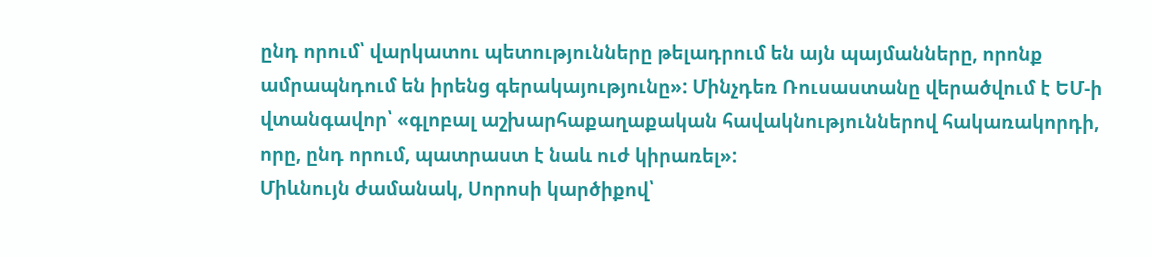ընդ որում՝ վարկատու պետությունները թելադրում են այն պայմանները, որոնք ամրապնդում են իրենց գերակայությունը»: Մինչդեռ Ռուսաստանը վերածվում է ԵՄ-ի վտանգավոր՝ «գլոբալ աշխարհաքաղաքական հավակնություններով հակառակորդի, որը, ընդ որում, պատրաստ է նաև ուժ կիրառել»:
Միևնույն ժամանակ, Սորոսի կարծիքով՝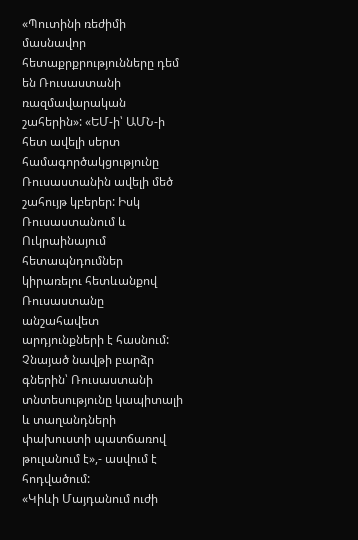«Պուտինի ռեժիմի մասնավոր հետաքրքրությունները դեմ են Ռուսաստանի ռազմավարական շահերին»: «ԵՄ-ի՝ ԱՄՆ-ի հետ ավելի սերտ համագործակցությունը Ռուսաստանին ավելի մեծ շահույթ կբերեր: Իսկ Ռուսաստանում և Ուկրաինայում հետապնդումներ կիրառելու հետևանքով Ռուսաստանը անշահավետ արդյունքների է հասնում: Չնայած նավթի բարձր գներին՝ Ռուսաստանի տնտեսությունը կապիտալի և տաղանդների փախուստի պատճառով թուլանում է»,- ասվում է հոդվածում:
«Կիևի Մայդանում ուժի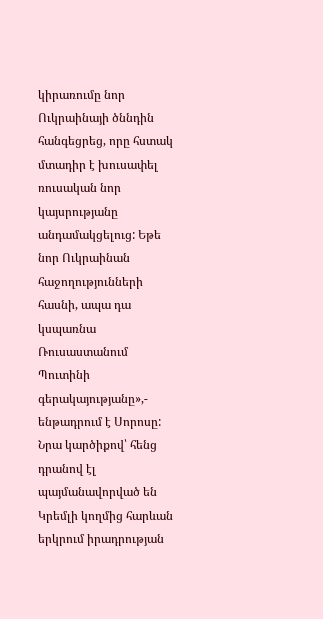կիրառումը նոր Ուկրաինայի ծննդին հանգեցրեց, որը հստակ մտադիր է խուսափել ռուսական նոր կայսրությանը անդամակցելուց: Եթե նոր Ուկրաինան հաջողությունների հասնի, ապա դա կսպառնա Ռուսաստանում Պուտինի գերակայությանը»,- ենթադրում է Սորոսը: Նրա կարծիքով՝ հենց դրանով էլ պայմանավորված են Կրեմլի կողմից հարևան երկրում իրադրության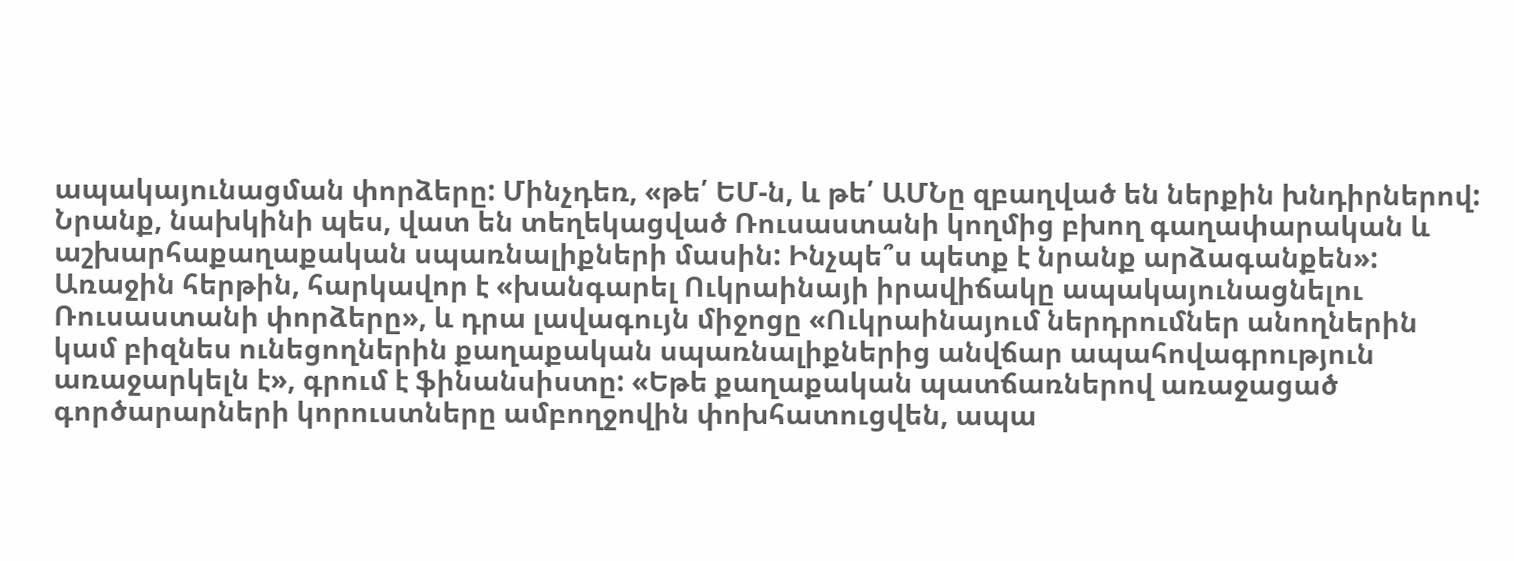ապակայունացման փորձերը: Մինչդեռ, «թե՛ ԵՄ-ն, և թե՛ ԱՄՆը զբաղված են ներքին խնդիրներով: Նրանք, նախկինի պես, վատ են տեղեկացված Ռուսաստանի կողմից բխող գաղափարական և աշխարհաքաղաքական սպառնալիքների մասին: Ինչպե՞ս պետք է նրանք արձագանքեն»:
Առաջին հերթին, հարկավոր է «խանգարել Ուկրաինայի իրավիճակը ապակայունացնելու Ռուսաստանի փորձերը», և դրա լավագույն միջոցը «Ուկրաինայում ներդրումներ անողներին կամ բիզնես ունեցողներին քաղաքական սպառնալիքներից անվճար ապահովագրություն առաջարկելն է», գրում է ֆինանսիստը: «Եթե քաղաքական պատճառներով առաջացած գործարարների կորուստները ամբողջովին փոխհատուցվեն, ապա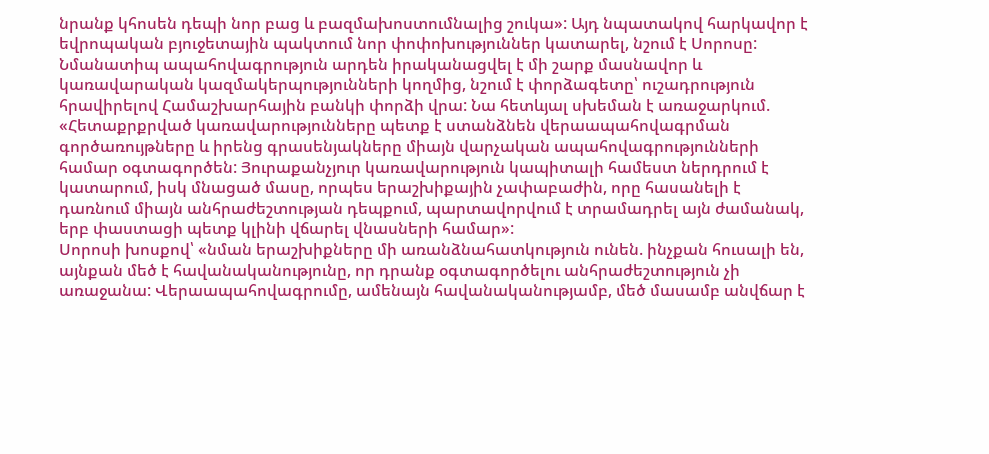նրանք կհոսեն դեպի նոր բաց և բազմախոստումնալից շուկա»: Այդ նպատակով հարկավոր է եվրոպական բյուջետային պակտում նոր փոփոխություններ կատարել, նշում է Սորոսը:
Նմանատիպ ապահովագրություն արդեն իրականացվել է մի շարք մասնավոր և կառավարական կազմակերպությունների կողմից, նշում է փորձագետը՝ ուշադրություն հրավիրելով Համաշխարհային բանկի փորձի վրա: Նա հետևյալ սխեման է առաջարկում. «Հետաքրքրված կառավարությունները պետք է ստանձնեն վերաապահովագրման գործառույթները և իրենց գրասենյակները միայն վարչական ապահովագրությունների համար օգտագործեն: Յուրաքանչյուր կառավարություն կապիտալի համեստ ներդրում է կատարում, իսկ մնացած մասը, որպես երաշխիքային չափաբաժին, որը հասանելի է դառնում միայն անհրաժեշտության դեպքում, պարտավորվում է տրամադրել այն ժամանակ, երբ փաստացի պետք կլինի վճարել վնասների համար»:
Սորոսի խոսքով՝ «նման երաշխիքները մի առանձնահատկություն ունեն. ինչքան հուսալի են, այնքան մեծ է հավանականությունը, որ դրանք օգտագործելու անհրաժեշտություն չի առաջանա: Վերաապահովագրումը, ամենայն հավանականությամբ, մեծ մասամբ անվճար է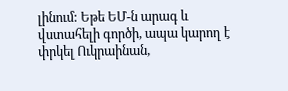լինում: Եթե ԵՄ-ն արագ և վստահելի գործի, ապա կարող է փրկել Ուկրաինան,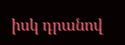իսկ դրանով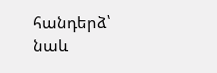հանդերձ՝ նաև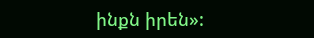ինքն իրեն»: